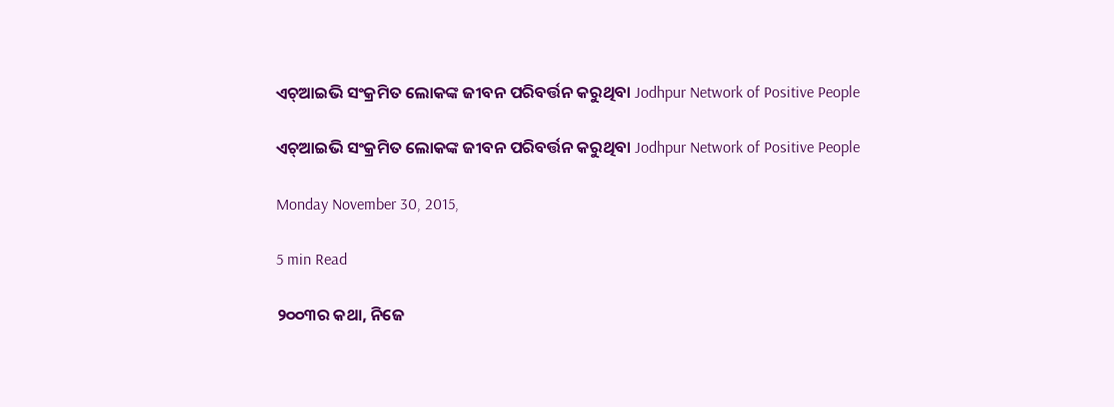ଏଚ୍ଆଇଭି ସଂକ୍ରମିତ ଲୋକଙ୍କ ଜୀବନ ପରିବର୍ତ୍ତନ କରୁଥିବା Jodhpur Network of Positive People

ଏଚ୍ଆଇଭି ସଂକ୍ରମିତ ଲୋକଙ୍କ ଜୀବନ ପରିବର୍ତ୍ତନ କରୁଥିବା Jodhpur Network of Positive People

Monday November 30, 2015,

5 min Read

୨୦୦୩ର କଥା, ନିଜେ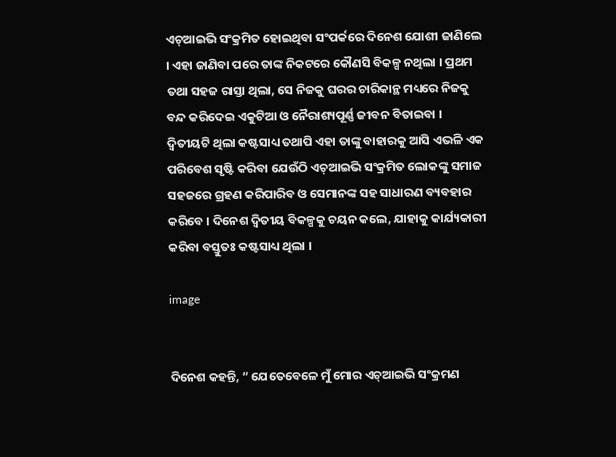ଏଚ୍ଆଇଭି ସଂକ୍ରମିତ ହୋଇଥିବା ସଂପର୍କରେ ଦିନେଶ ଯୋଶୀ ଜାଣିଲେ । ଏହା ଜାଣିବା ପରେ ତାଙ୍କ ନିକଟରେ କୌଣସି ବିକଳ୍ପ ନଥିଲା । ପ୍ରଥମ ତଥା ସହଜ ରାସ୍ତା ଥିଲା, ସେ ନିଜକୁ ଘରର ଚାରିକାନ୍ଥ ମଧ୍ୟରେ ନିଜକୁ ବନ୍ଦ କରିଦେଇ ଏକୁଟିଆ ଓ ନୈରାଶ୍ୟପୂର୍ଣ୍ଣ ଜୀବନ ବିତାଇବା । ଦ୍ୱିତୀୟଟି ଥିଲା କଷ୍ଟସାଧ୍ୟ ତଥାପି ଏହା ତାଙ୍କୁ ବାହାରକୁ ଆସି ଏଭଳି ଏକ ପରିବେଶ ସୃଷ୍ଟି କରିବା ଯେଉଁଠି ଏଚ୍ଆଇଭି ସଂକ୍ରମିତ ଲୋକଙ୍କୁ ସମାଜ ସହଜରେ ଗ୍ରହଣ କରିପାରିବ ଓ ସେମାନଙ୍କ ସହ ସାଧାରଣ ବ୍ୟବହାର କରିବେ । ଦିନେଶ ଦ୍ୱିତୀୟ ବିକଳ୍ପକୁ ଚୟନ କଲେ, ଯାହାକୁ କାର୍ଯ୍ୟକାରୀ କରିବା ବସ୍ତୁତଃ କଷ୍ଟସାଧ୍ୟ ଥିଲା ।

image


ଦିନେଶ କହନ୍ତି, “ ଯେତେବେଳେ ମୁଁ ମୋର ଏଚ୍ଆଇଭି ସଂକ୍ରମଣ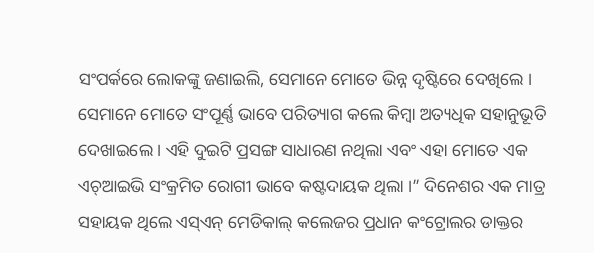ସଂପର୍କରେ ଲୋକଙ୍କୁ ଜଣାଇଲି, ସେମାନେ ମୋତେ ଭିନ୍ନ ଦୃଷ୍ଟିରେ ଦେଖିଲେ । ସେମାନେ ମୋତେ ସଂପୂର୍ଣ୍ଣ ଭାବେ ପରିତ୍ୟାଗ କଲେ କିମ୍ବା ଅତ୍ୟଧିକ ସହାନୁଭୂତି ଦେଖାଇଲେ । ଏହି ଦୁଇଟି ପ୍ରସଙ୍ଗ ସାଧାରଣ ନଥିଲା ଏବଂ ଏହା ମୋତେ ଏକ ଏଚ୍ଆଇଭି ସଂକ୍ରମିତ ରୋଗୀ ଭାବେ କଷ୍ଟଦାୟକ ଥିଲା ।” ଦିନେଶର ଏକ ମାତ୍ର ସହାୟକ ଥିଲେ ଏସ୍ଏନ୍ ମେଡିକାଲ୍ କଲେଜର ପ୍ରଧାନ କଂଟ୍ରୋଲର ଡାକ୍ତର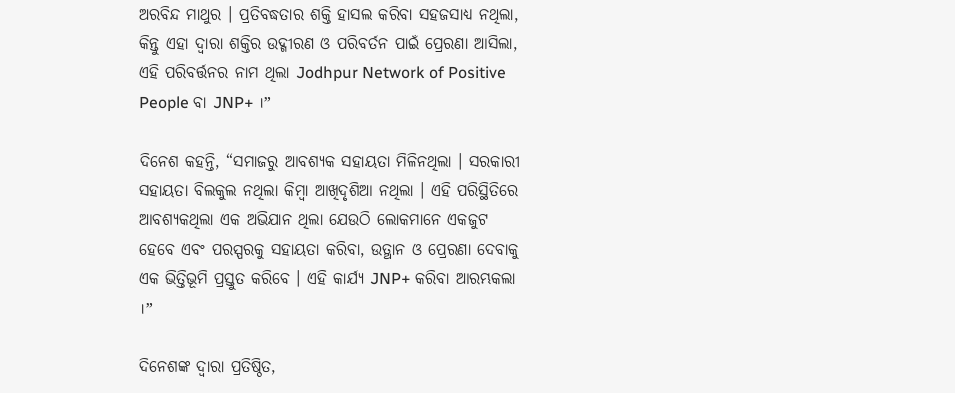ଅରବିନ୍ଦ ମାଥୁର । ପ୍ରତିବଦ୍ଧତାର ଶକ୍ତି ହାସଲ କରିବା ସହଜସାଧ୍ୟ ନଥିଲା, କିନ୍ତୁ ଏହା ଦ୍ୱାରା ଶକ୍ତିର ଉଦ୍ଗୀରଣ ଓ ପରିବର୍ତନ ପାଇଁ ପ୍ରେରଣା ଆସିଲା, ଏହି ପରିବର୍ତ୍ତନର ନାମ ଥିଲା Jodhpur Network of Positive People ବା JNP+ ।”

ଦିନେଶ କହନ୍ତି, “ସମାଜରୁ ଆବଶ୍ୟକ ସହାୟତା ମିଳିନଥିଲା । ସରକାରୀ ସହାୟତା ବିଲକୁଲ ନଥିଲା କିମ୍ବା ଆଖିଦୃଶିଆ ନଥିଲା । ଏହି ପରିସ୍ଥିତିରେ ଆବଶ୍ୟକଥିଲା ଏକ ଅଭିଯାନ ଥିଲା ଯେଉଠି ଲୋକମାନେ ଏକଜୁଟ ହେବେ ଏବଂ ପରସ୍ପରକୁ ସହାୟତା କରିବା, ଉତ୍ଥାନ ଓ ପ୍ରେରଣା ଦେବାକୁ ଏକ ଭିତ୍ତିଭୂମି ପ୍ରସ୍ତୁତ କରିବେ । ଏହି କାର୍ଯ୍ୟ JNP+ କରିବା ଆରମ୍ଭକଲା ।”

ଦିନେଶଙ୍କ ଦ୍ୱାରା ପ୍ରତିଷ୍ଠିତ,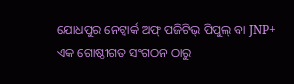ଯୋଧପୁର ନେଟ୍ୱାର୍କ ଅଫ୍ ପଜିଟିଭ୍ ପିପୁଲ୍ ବା JNP+ ଏକ ଗୋଷ୍ଠୀଗତ ସଂଗଠନ ଠାରୁ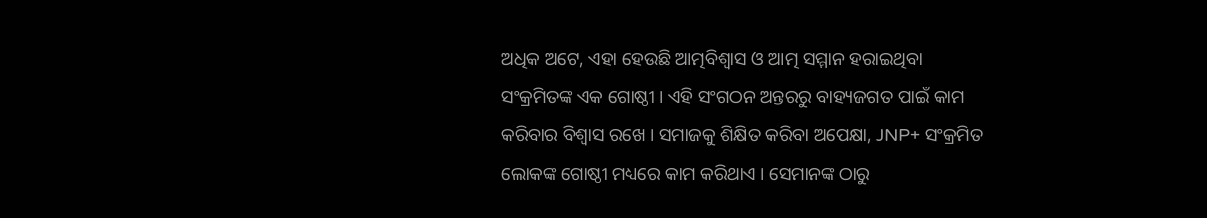ଅଧିକ ଅଟେ, ଏହା ହେଉଛି ଆତ୍ମବିଶ୍ୱାସ ଓ ଆତ୍ମ ସମ୍ମାନ ହରାଇଥିବା ସଂକ୍ରମିତଙ୍କ ଏକ ଗୋଷ୍ଠୀ । ଏହି ସଂଗଠନ ଅନ୍ତରରୁ ବାହ୍ୟଜଗତ ପାଇଁ କାମ କରିବାର ବିଶ୍ୱାସ ରଖେ । ସମାଜକୁ ଶିକ୍ଷିତ କରିବା ଅପେକ୍ଷା, JNP+ ସଂକ୍ରମିତ ଲୋକଙ୍କ ଗୋଷ୍ଠୀ ମଧ୍ୟରେ କାମ କରିଥାଏ । ସେମାନଙ୍କ ଠାରୁ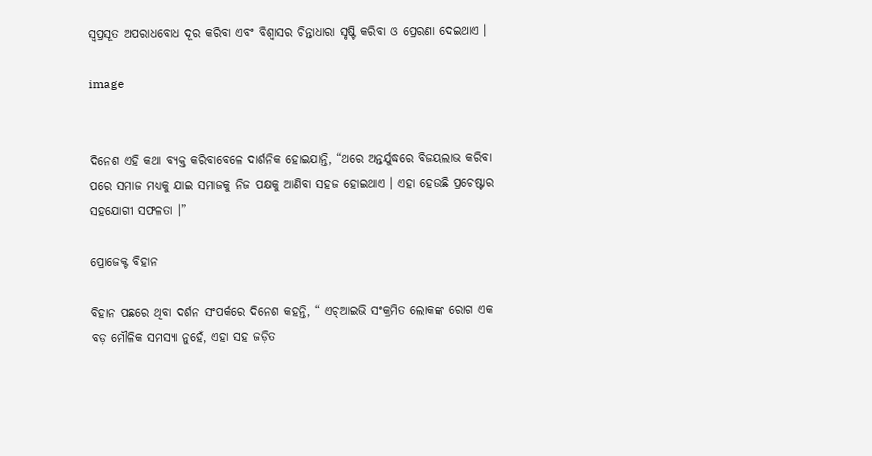ସ୍ୱପ୍ରସୂତ ଅପରାଧବୋଧ ଦୂର କରିବା ଏବଂ ବିଶ୍ୱାସର ଚିନ୍ତାଧାରା ସୃଷ୍ଟି କରିବା ଓ ପ୍ରେରଣା ଦେଇଥାଏ ।

image


ଦିନେଶ ଏହି କଥା ବ୍ୟକ୍ତ କରିବାବେଳେ ଦାର୍ଶନିକ ହୋଇଯାନ୍ତି, “ଥରେ ଅନ୍ତର୍ଯୁଦ୍ଧରେ ବିଜୟଲାଭ କରିବା ପରେ ସମାଜ ମଧ୍ୟକୁ ଯାଇ ସମାଜକୁ ନିଜ ପକ୍ଷକୁ ଆଣିବା ସହଜ ହୋଇଥାଏ । ଏହା ହେଉଛି ପ୍ରଚେଷ୍ଟାର ସହଯୋଗୀ ସଫଳତା ।”

ପ୍ରୋଜେକ୍ଟ ବିହାନ

ବିହାନ ପଛରେ ଥିବା ଦର୍ଶନ ସଂପର୍କରେ ଦିନେଶ କହନ୍ତି, “ ଏଚ୍ଆଇଭି ସଂକ୍ରମିତ ଲୋକଙ୍କ ରୋଗ ଏକ ବଡ଼ ମୌଳିକ ସମସ୍ୟା ନୁହେଁ, ଏହା ସହ ଜଡ଼ିତ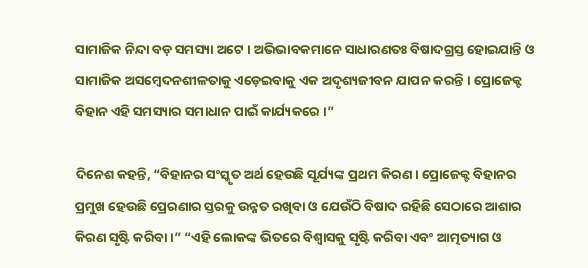ସାମାଜିକ ନିନ୍ଦା ବଡ଼ ସମସ୍ୟା ଅଟେ । ଅଭିଭାବକମାନେ ସାଧାରଣତଃ ବିଷାଦଗ୍ରସ୍ତ ହୋଇଯାନ୍ତି ଓ ସାମାଜିକ ଅସମ୍ବେଦନଶୀଳତାକୁ ଏଡ଼େଇବାକୁ ଏକ ଅଦୃଶ୍ୟଜୀବନ ଯାପନ କରନ୍ତି । ପ୍ରୋଜେକ୍ଟ ବିହାନ ଏହି ସମସ୍ୟାର ସମାଧାନ ପାଇଁ କାର୍ଯ୍ୟକରେ ।”

ଦିନେଶ କହନ୍ତି, “ବିହାନର ସଂସ୍କୃତ ଅର୍ଥ ହେଉଛି ସୂର୍ଯ୍ୟଙ୍କ ପ୍ରଥମ କିରଣ । ପ୍ରୋଜେକ୍ଟ ବିହାନର ପ୍ରମୁଖ ହେଉଛି ପ୍ରେରଣାର ସ୍ତରକୁ ଉନ୍ନତ ରଖିବା ଓ ଯେଉଁଠି ବିଷାଦ ରହିଛି ସେଠାରେ ଆଶାର କିରଣ ସୃଷ୍ଟି କରିବା ।” “ଏହି ଲୋକଙ୍କ ଭିତରେ ବିଶ୍ୱାସକୁ ସୃଷ୍ଟି କରିବା ଏବଂ ଆତ୍ମତ୍ୟାଗ ଓ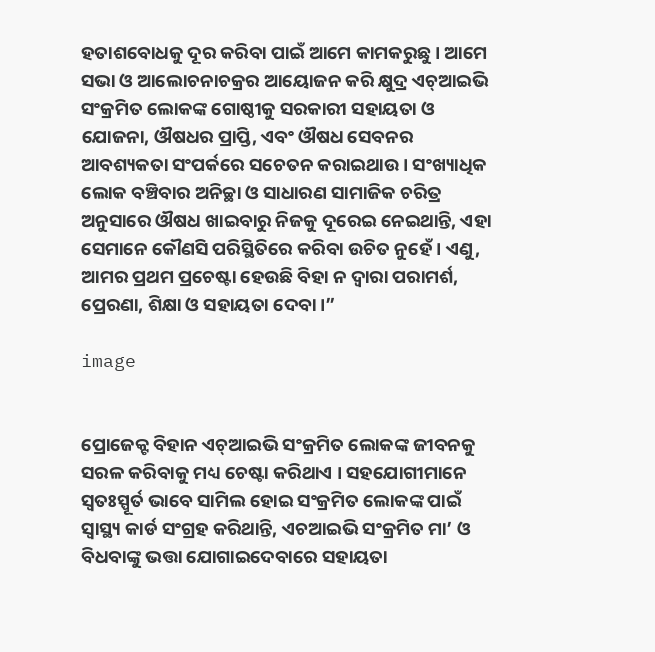ହତାଶବୋଧକୁ ଦୂର କରିବା ପାଇଁ ଆମେ କାମକରୁଛୁ । ଆମେ ସଭା ଓ ଆଲୋଚନାଚକ୍ରର ଆୟୋଜନ କରି କ୍ଷୁଦ୍ର ଏଚ୍ଆଇଭି ସଂକ୍ରମିତ ଲୋକଙ୍କ ଗୋଷ୍ଠୀକୁ ସରକାରୀ ସହାୟତା ଓ ଯୋଜନା, ଔଷଧର ପ୍ରାପ୍ତି, ଏବଂ ଔଷଧ ସେବନର ଆବଶ୍ୟକତା ସଂପର୍କରେ ସଚେତନ କରାଇଥାଉ । ସଂଖ୍ୟାଧିକ ଲୋକ ବଞ୍ଚିବାର ଅନିଚ୍ଛା ଓ ସାଧାରଣ ସାମାଜିକ ଚରିତ୍ର ଅନୁସାରେ ଔଷଧ ଖାଇବାରୁ ନିଜକୁ ଦୂରେଇ ନେଇଥାନ୍ତି, ଏହା ସେମାନେ କୌଣସି ପରିସ୍ଥିତିରେ କରିବା ଉଚିତ ନୁହେଁ । ଏଣୁ, ଆମର ପ୍ରଥମ ପ୍ରଚେଷ୍ଟା ହେଉଛି ବିହା ନ ଦ୍ୱାରା ପରାମର୍ଶ, ପ୍ରେରଣା, ଶିକ୍ଷା ଓ ସହାୟତା ଦେବା ।”

image


ପ୍ରୋଜେକ୍ଟ ବିହାନ ଏଚ୍ଆଇଭି ସଂକ୍ରମିତ ଲୋକଙ୍କ ଜୀବନକୁ ସରଳ କରିବାକୁ ମଧ୍ୟ ଚେଷ୍ଟା କରିଥାଏ । ସହଯୋଗୀମାନେ ସ୍ୱତଃସ୍ପୂର୍ତ ଭାବେ ସାମିଲ ହୋଇ ସଂକ୍ରମିତ ଲୋକଙ୍କ ପାଇଁ ସ୍ୱାସ୍ଥ୍ୟ କାର୍ଡ ସଂଗ୍ରହ କରିଥାନ୍ତି, ଏଚଆଇଭି ସଂକ୍ରମିତ ମା’ ଓ ବିଧବାଙ୍କୁ ଭତ୍ତା ଯୋଗାଇଦେବାରେ ସହାୟତା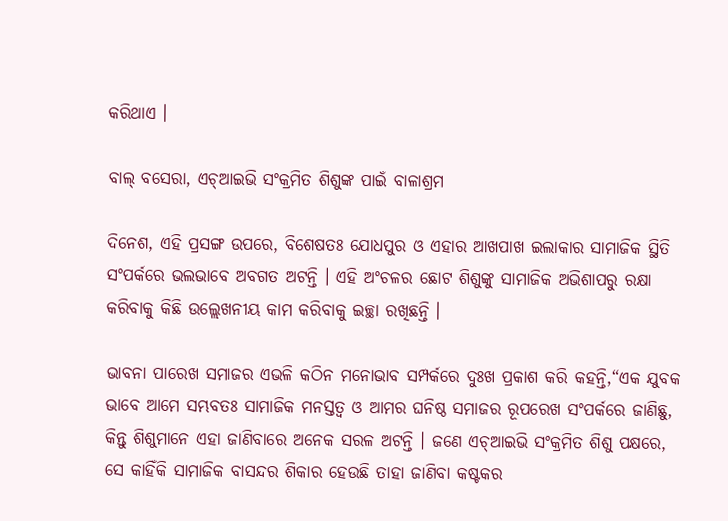କରିଥାଏ ।

ବାଲ୍ ବସେରା, ଏଚ୍ଆଇଭି ସଂକ୍ରମିତ ଶିଶୁଙ୍କ ପାଇଁ ବାଳାଶ୍ରମ

ଦିନେଶ, ଏହି ପ୍ରସଙ୍ଗ ଉପରେ, ବିଶେଷତଃ ଯୋଧପୁର ଓ ଏହାର ଆଖପାଖ ଇଲାକାର ସାମାଜିକ ସ୍ଥିତି ସଂପର୍କରେ ଭଲଭାବେ ଅବଗତ ଅଟନ୍ତି । ଏହି ଅଂଚଳର ଛୋଟ ଶିଶୁଙ୍କୁ ସାମାଜିକ ଅଭିଶାପରୁ ରକ୍ଷା କରିବାକୁ କିଛି ଉଲ୍ଲେଖନୀୟ କାମ କରିବାକୁ ଇଚ୍ଛା ରଖିଛନ୍ତି ।

ଭାବନା ପାରେଖ ସମାଜର ଏଭଳି କଠିନ ମନୋଭାବ ସମ୍ପର୍କରେ ଦୁଃଖ ପ୍ରକାଶ କରି କହନ୍ତି,“ଏକ ଯୁବକ ଭାବେ ଆମେ ସମ୍ଭବତଃ ସାମାଜିକ ମନସ୍ତତ୍ୱ ଓ ଆମର ଘନିଷ୍ଠ ସମାଜର ରୂପରେଖ ସଂପର୍କରେ ଜାଣିଛୁ, କିନ୍ତୁ ଶିଶୁମାନେ ଏହା ଜାଣିବାରେ ଅନେକ ସରଳ ଅଟନ୍ତି । ଜଣେ ଏଚ୍ଆଇଭି ସଂକ୍ରମିତ ଶିଶୁ ପକ୍ଷରେ, ସେ କାହିଁକି ସାମାଜିକ ବାସନ୍ଦର ଶିକାର ହେଉଛି ତାହା ଜାଣିବା କଷ୍ଟକର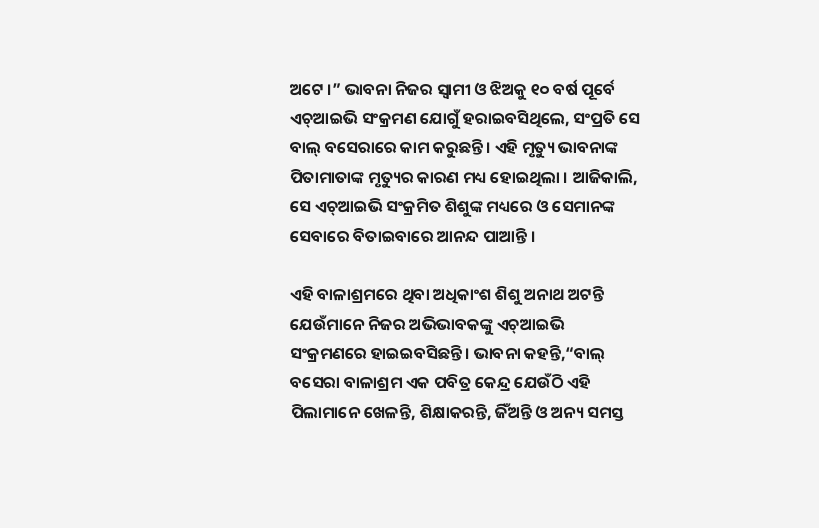ଅଟେ ।” ଭାବନା ନିଜର ସ୍ୱାମୀ ଓ ଝିଅକୁ ୧୦ ବର୍ଷ ପୂର୍ବେ ଏଚ୍ଆଇଭି ସଂକ୍ରମଣ ଯୋଗୁଁ ହରାଇବସିଥିଲେ, ସଂପ୍ରତି ସେ ବାଲ୍ ବସେରାରେ କାମ କରୁଛନ୍ତି । ଏହି ମୃତ୍ୟୁ ଭାବନାଙ୍କ ପିତାମାତାଙ୍କ ମୃତ୍ୟୁର କାରଣ ମଧ୍ୟ ହୋଇଥିଲା । ଆଜିକାଲି, ସେ ଏଚ୍ଆଇଭି ସଂକ୍ରମିତ ଶିଶୁଙ୍କ ମଧ୍ୟରେ ଓ ସେମାନଙ୍କ ସେବାରେ ବିତାଇବାରେ ଆନନ୍ଦ ପାଆନ୍ତି ।

ଏହି ବାଳାଶ୍ରମରେ ଥିବା ଅଧିକାଂଶ ଶିଶୁ ଅନାଥ ଅଟନ୍ତି ଯେଉଁମାନେ ନିଜର ଅଭିଭାବକଙ୍କୁ ଏଚ୍ଆଇଭି ସଂକ୍ରମଣରେ ହାଇଇବସିଛନ୍ତି । ଭାବନା କହନ୍ତି,“ବାଲ୍ ବସେରା ବାଳାଶ୍ରମ ଏକ ପବିତ୍ର କେନ୍ଦ୍ର ଯେଉଁଠି ଏହି ପିଲାମାନେ ଖେଳନ୍ତି, ଶିକ୍ଷାକରନ୍ତି, ଜିଁଅନ୍ତି ଓ ଅନ୍ୟ ସମସ୍ତ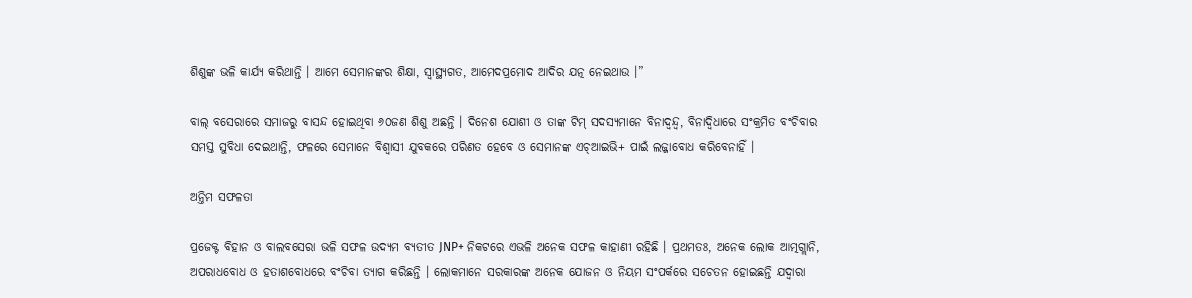ଶିଶୁଙ୍କ ଭଳି କାର୍ଯ୍ୟ କରିଥାନ୍ତି । ଆମେ ସେମାନଙ୍କର ଶିକ୍ଷା, ସ୍ୱାସ୍ଥ୍ୟଗତ, ଆମେଦପ୍ରମୋଦ ଆଦିର ଯତ୍ନ ନେଇଥାଉ ।”

ବାଲ୍ ବସେରାରେ ସମାଜରୁ ବାସନ୍ଦ ହୋଇଥିବା ୬୦ଜଣ ଶିଶୁ ଅଛନ୍ତି । ଦିନେଶ ଯୋଶୀ ଓ ତାଙ୍କ ଟିମ୍ ସଦସ୍ୟମାନେ ବିନାଦ୍ୱନ୍ଦ୍ୱ, ବିନାଦ୍ୱିଧାରେ ସଂକ୍ରମିତ ବଂଚିବାର ସମସ୍ତ ସୁବିଧା ଦେଇଥାନ୍ତି, ଫଳରେ ସେମାନେ ବିଶ୍ୱାସୀ ଯୁବକରେ ପରିଣତ ହେବେ ଓ ସେମାନଙ୍କ ଏଚ୍ଆଇଭି+ ପାଇଁ ଲଜ୍ଜାବୋଧ କରିବେନାହିଁ ।

ଅନ୍ତିମ ସଫଳତା

ପ୍ରଜେକ୍ଟ ବିହାନ ଓ ବାଲବସେରା ଭଳି ସଫଳ ଉଦ୍ୟମ ବ୍ୟତୀତ JNP+ ନିକଟରେ ଏଭଳି ଅନେକ ସଫଳ କାହାଣୀ ରହିଛି । ପ୍ରଥମତଃ, ଅନେକ ଲୋକ ଆତ୍ମଗ୍ଲାନି, ଅପରାଧବୋଧ ଓ ହତାଶବୋଧରେ ବଂଚିବା ତ୍ୟାଗ କରିଛନ୍ତି । ଲୋକମାନେ ସରକାରଙ୍କ ଅନେକ ଯୋଜନ ଓ ନିୟମ ସଂପର୍କରେ ସଚେତନ ହୋଇଛନ୍ତି ଯଦ୍ୱାରା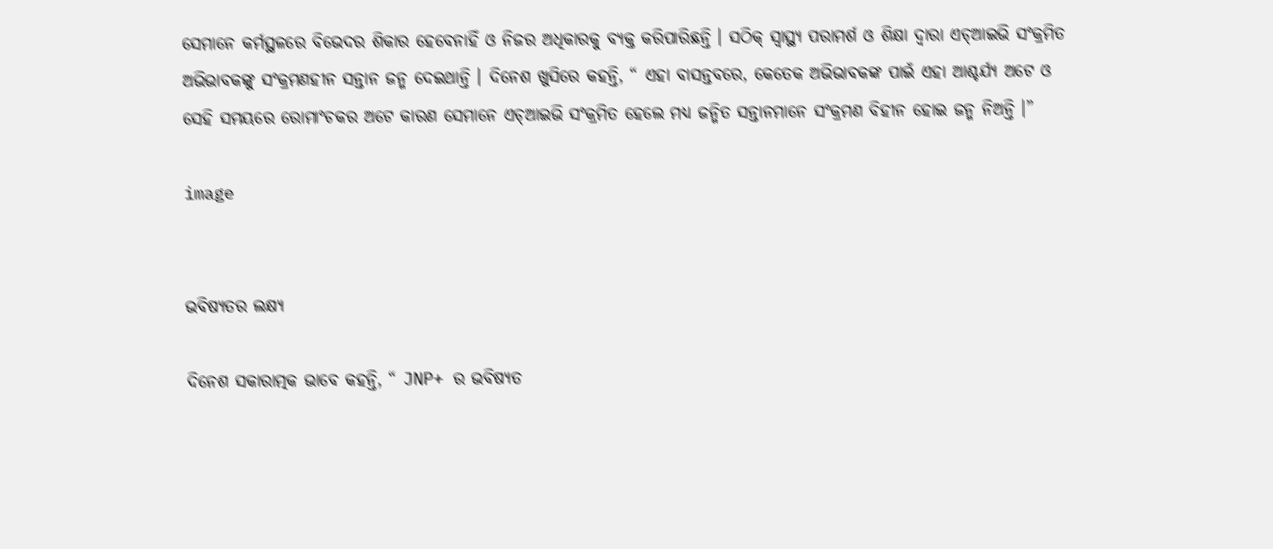ସେମାନେ କର୍ମସ୍ଥଳରେ ବିଭେଦର ଶିକାର ହେବେନାହିଁ ଓ ନିଜର ଅଧିକାରକୁ ବ୍ୟକ୍ତ କରିପାରିଛନ୍ତି । ସଠିକ୍ ସ୍ୱାସ୍ଥ୍ୟ ପରାମର୍ଶ ଓ ଶିକ୍ଷା ଦ୍ୱାରା ଏଚ୍ଆଇଭି ସଂକ୍ରମିତ ଅଭିଭାବକଙ୍କୁ ସଂକ୍ରମଣହୀନ ସନ୍ତାନ ଜନ୍ମ ଦେଇଥାନ୍ତି । ଦିନେଶ ଖୁସିରେ କହନ୍ତି, “ ଏହା ବାସନ୍ତବରେ, କେତେକ ଅଭିଭାବକଙ୍କ ପାଇଁ ଏହା ଆଶ୍ଚର୍ଯ୍ୟ ଅଟେ ଓ ସେହି ସମୟରେ ରୋମାଂଚକର ଅଟେ କାରଣ ସେମାନେ ଏଚ୍ଆଇଭି ସଂକ୍ରମିତ ହେଲେ ମଧ୍ୟ ଜନ୍ମିତ ସନ୍ତାନମାନେ ସଂକ୍ରମଣ ବିହୀନ ହୋଇ ଜନ୍ମ ନିଅନ୍ତି ।”

image


ଭବିଷ୍ୟତର ଲକ୍ଷ୍ୟ

ଦିନେଶ ସକାରାତ୍ମକ ଭାବେ କହନ୍ତି, “ JNP+ ର ଭବିଷ୍ୟତ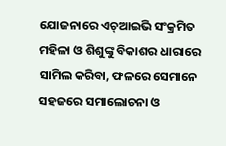ଯୋଜନାରେ ଏଚ୍ଆଇଭି ସଂକ୍ରମିତ ମହିଳା ଓ ଶିଶୁଙ୍କୁ ବିକାଶର ଧାରାରେ ସାମିଲ କରିବା, ଫଳରେ ସେମାନେ ସହଜରେ ସମାଲୋଚନା ଓ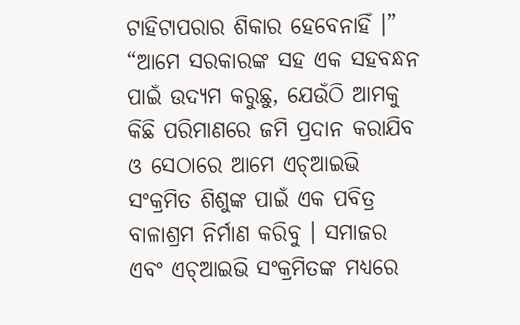ଟାହିଟାପରାର ଶିକାର ହେବେନାହିଁ ।” “ଆମେ ସରକାରଙ୍କ ସହ ଏକ ସହବନ୍ଧନ ପାଇଁ ଉଦ୍ୟମ କରୁଛୁ, ଯେଉଁଠି ଆମକୁ କିଛି ପରିମାଣରେ ଜମି ପ୍ରଦାନ କରାଯିବ ଓ ସେଠାରେ ଆମେ ଏଚ୍ଆଇଭି ସଂକ୍ରମିତ ଶିଶୁଙ୍କ ପାଇଁ ଏକ ପବିତ୍ର ବାଳାଶ୍ରମ ନିର୍ମାଣ କରିବୁ । ସମାଜର ଏବଂ ଏଚ୍ଆଇଭି ସଂକ୍ରମିତଙ୍କ ମଧ୍ୟରେ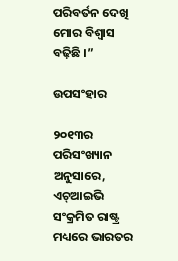ପରିବର୍ତନ ଦେଖି ମୋର ବିଶ୍ୱାସ ବଢ଼ିଛି ।”

ଉପସଂହାର

୨୦୧୩ର ପରିସଂଖ୍ୟାନ ଅନୁସାରେ, ଏଚ୍ଆଇଭି ସଂକ୍ରମିତ ରାଷ୍ଟ୍ର ମଧ୍ୟରେ ଭାରତର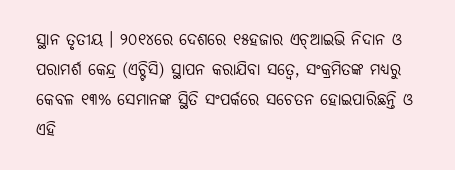ସ୍ଥାନ ତୃତୀୟ । ୨୦୧୪ରେ ଦେଶରେ ୧୫ହଜାର ଏଚ୍ଆଇଭି ନିଦାନ ଓ ପରାମର୍ଶ କେନ୍ଦ୍ର (ଏଚ୍ଟିସି) ସ୍ଥାପନ କରାଯିବା ସତ୍ୱେ, ସଂକ୍ରମିତଙ୍କ ମଧ୍ୟରୁ କେବଳ ୧୩% ସେମାନଙ୍କ ସ୍ଥିତି ସଂପର୍କରେ ସଚେତନ ହୋଇପାରିଛନ୍ତି ଓ ଏହି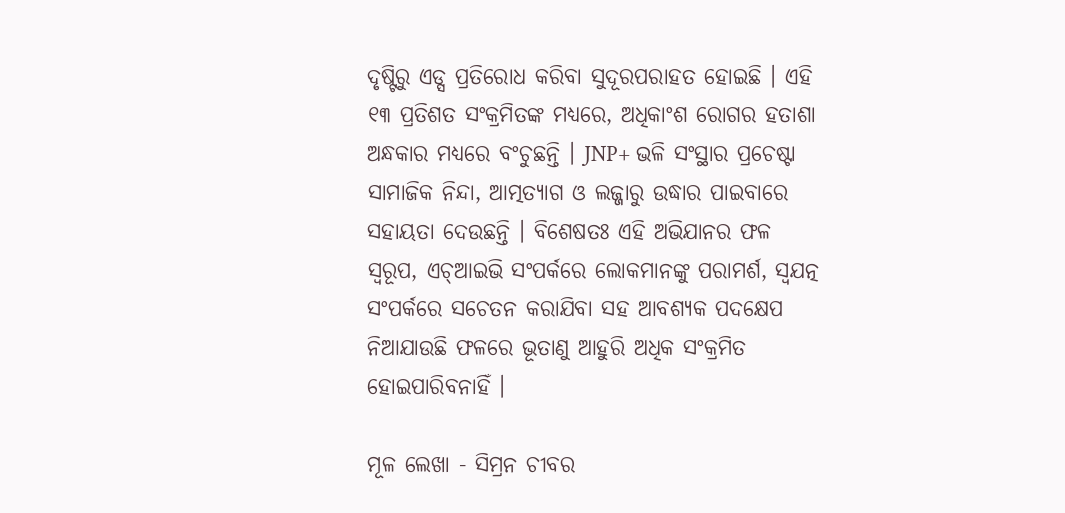ଦୃଷ୍ଟିରୁ ଏଡ୍ସ ପ୍ରତିରୋଧ କରିବା ସୁଦୂରପରାହତ ହୋଇଛି । ଏହି ୧୩ ପ୍ରତିଶତ ସଂକ୍ରମିତଙ୍କ ମଧ୍ୟରେ, ଅଧିକାଂଶ ରୋଗର ହତାଶା ଅନ୍ଧକାର ମଧ୍ୟରେ ବଂଚୁଛନ୍ତି । JNP+ ଭଳି ସଂସ୍ଥାର ପ୍ରଚେଷ୍ଟା ସାମାଜିକ ନିନ୍ଦା, ଆତ୍ମତ୍ୟାଗ ଓ ଲଜ୍ଜାରୁ ଉଦ୍ଧାର ପାଇବାରେ ସହାୟତା ଦେଉଛନ୍ତି । ବିଶେଷତଃ ଏହି ଅଭିଯାନର ଫଳ ସ୍ୱରୂପ, ଏଚ୍ଆଇଭି ସଂପର୍କରେ ଲୋକମାନଙ୍କୁ ପରାମର୍ଶ, ସ୍ୱଯତ୍ନ ସଂପର୍କରେ ସଚେତନ କରାଯିବା ସହ ଆବଶ୍ୟକ ପଦକ୍ଷେପ ନିଆଯାଉଛି ଫଳରେ ଭୂତାଣୁ ଆହୁରି ଅଧିକ ସଂକ୍ରମିତ ହୋଇପାରିବନାହିଁ ।

ମୂଳ ଲେଖା - ସିମ୍ରନ ଚୀବର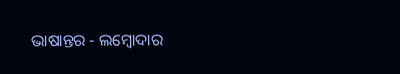ଭାଷାନ୍ତର - ଲମ୍ବୋଦାର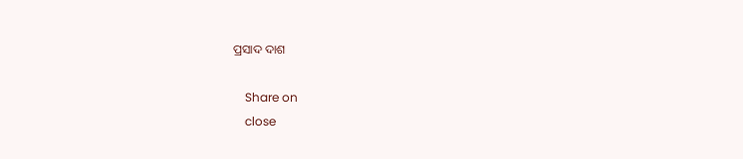ପ୍ରସାଦ ଦାଶ

    Share on
    close